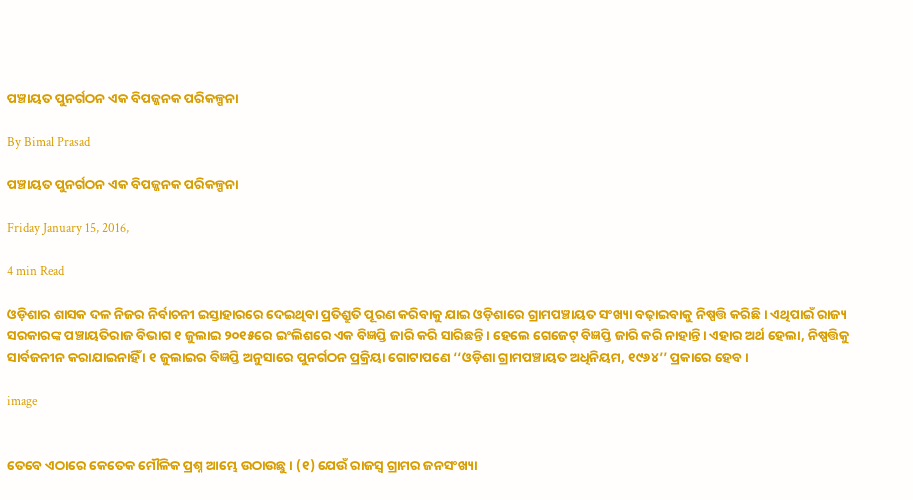ପଞ୍ଚାୟତ ପୁନର୍ଗଠନ ଏକ ବିପଜ୍ଜନକ ପରିକଳ୍ପନା

By Bimal Prasad

ପଞ୍ଚାୟତ ପୁନର୍ଗଠନ ଏକ ବିପଜ୍ଜନକ ପରିକଳ୍ପନା

Friday January 15, 2016,

4 min Read

ଓଡ଼ିଶାର ଶାସକ ଦଳ ନିଜର ନିର୍ବାଚନୀ ଇସ୍ତାହାରରେ ଦେଇଥିବା ପ୍ରତିଶ୍ରୁତି ପୂରଣ କରିବାକୁ ଯାଇ ଓଡ଼ିଶାରେ ଗ୍ରାମପଞ୍ଚାୟତ ସଂଖ୍ୟା ବଢ଼ାଇବାକୁ ନିଷ୍ପତ୍ତି କରିଛି । ଏଥିପାଇଁ ରାଜ୍ୟ ସରକାରଙ୍କ ପଞ୍ଚାୟତିରାଜ ବିଭାଗ ୧ ଜୁଲାଇ ୨୦୧୫ରେ ଇଂଲିଶରେ ଏକ ବିଜ୍ଞପ୍ତି ଜାରି କରି ସାରିଛନ୍ତି । ହେଲେ ଗେଜେଟ୍‍ ବିଜ୍ଞପ୍ତି ଜାରି କରି ନାହାନ୍ତି। ଏହାର ଅର୍ଥ ହେଲା, ନିଷ୍ପତ୍ତିକୁ ସାର୍ବଜନୀନ କରାଯାଇନାହିଁ । ୧ ଜୁଲାଇର ବିଜ୍ଞପ୍ତି ଅନୁସାରେ ପୁନର୍ଗଠନ ପ୍ରକ୍ରିୟା ଗୋଟାପଣେ ‘‘ଓଡ଼ିଶା ଗ୍ରାମପଞ୍ଚାୟତ ଅଧିନିୟମ, ୧୯୬୪’’ ପ୍ରକାରେ ହେବ ।

image


ତେବେ ଏଠାରେ କେତେକ ମୌଳିକ ପ୍ରଶ୍ନ ଆମ୍ଭେ ଉଠାଉଛୁ । (୧) ଯେଉଁ ରାଜସ୍ୱ ଗ୍ରାମର ଜନସଂଖ୍ୟା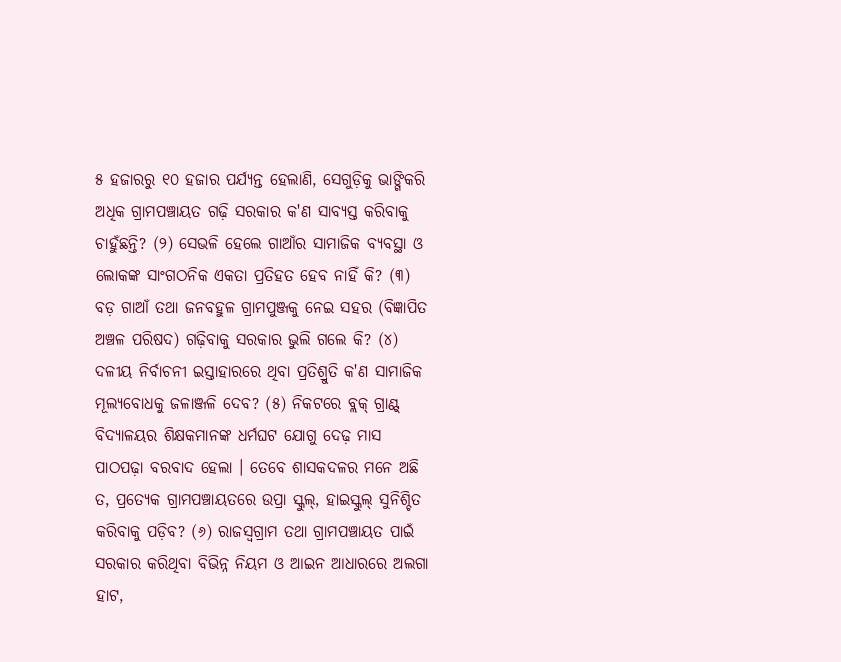୫ ହଜାରରୁ ୧୦ ହଜାର ପର୍ଯ୍ୟନ୍ତ ହେଲାଣି, ସେଗୁଡ଼ିକୁ ଭାଙ୍ଗିକରି ଅଧିକ ଗ୍ରାମପଞ୍ଚାୟତ ଗଢ଼ି ସରକାର କ'ଣ ସାବ୍ୟସ୍ତ କରିବାକୁ ଚାହୁଁଛନ୍ତି? (୨) ସେଭଳି ହେଲେ ଗାଆଁର ସାମାଜିକ ବ୍ୟବସ୍ଥା ଓ ଲୋକଙ୍କ ସାଂଗଠନିକ ଏକତା ପ୍ରତିହତ ହେବ ନାହିଁ କି? (୩) ବଡ଼ ଗାଆଁ ତଥା ଜନବହୁଳ ଗ୍ରାମପୁଞ୍ଜକୁ ନେଇ ସହର (ବିଜ୍ଞାପିତ ଅଞ୍ଚଳ ପରିଷଦ) ଗଢ଼ିବାକୁ ସରକାର ଭୁଲି ଗଲେ କି? (୪) ଦଳୀୟ ନିର୍ବାଚନୀ ଇସ୍ତାହାରରେ ଥିବା ପ୍ରତିଶ୍ରୁତି କ'ଣ ସାମାଜିକ ମୂଲ୍ୟବୋଧକୁ ଜଳାଞ୍ଜଳି ଦେବ? (୫) ନିକଟରେ ବ୍ଲକ୍‍ ଗ୍ରାଣ୍ଟ୍‍ ବିଦ୍ୟାଳୟର ଶିକ୍ଷକମାନଙ୍କ ଧର୍ମଘଟ ଯୋଗୁ ଦେଢ଼ ମାସ ପାଠପଢ଼ା ବରବାଦ ହେଲା । ତେବେ ଶାସକଦଳର ମନେ ଅଛି ତ, ପ୍ରତ୍ୟେକ ଗ୍ରାମପଞ୍ଚାୟତରେ ଉପ୍ରା ସ୍କୁଲ୍‍, ହାଇସ୍କୁଲ୍‍ ସୁନିଶ୍ଚିତ କରିବାକୁ ପଡ଼ିବ? (୬) ରାଜସ୍ୱଗ୍ରାମ ତଥା ଗ୍ରାମପଞ୍ଚାୟତ ପାଇଁ ସରକାର କରିଥିବା ବିଭିନ୍ନ ନିୟମ ଓ ଆଇନ ଆଧାରରେ ଅଲଗା ହାଟ,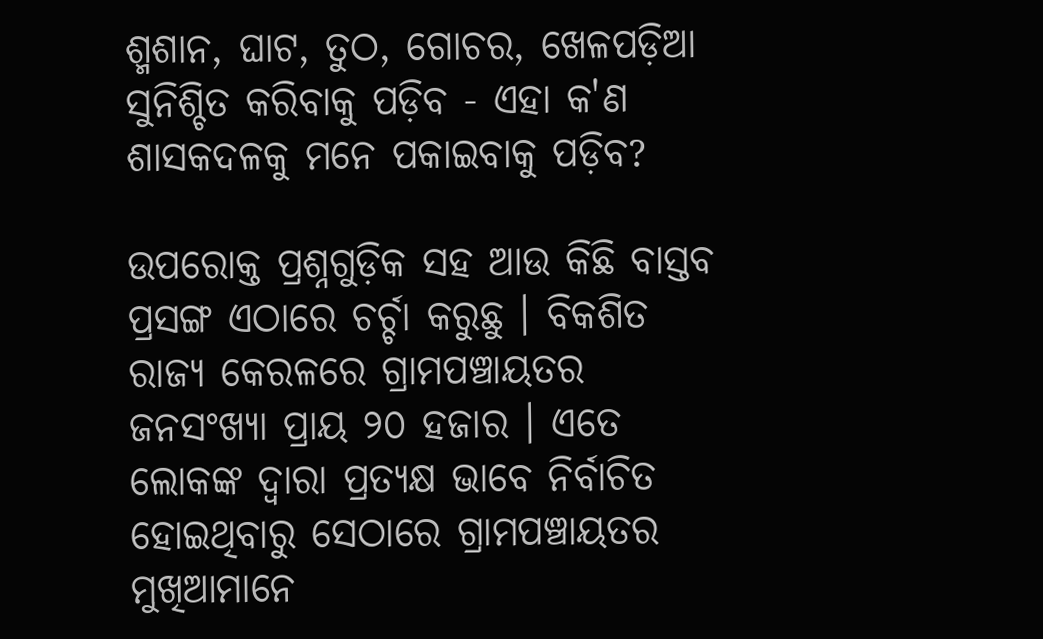ଶ୍ମଶାନ, ଘାଟ, ତୁଠ, ଗୋଚର, ଖେଳପଡ଼ିଆ ସୁନିଶ୍ଚିତ କରିବାକୁ ପଡ଼ିବ - ଏହା କ'ଣ ଶାସକଦଳକୁ ମନେ ପକାଇବାକୁ ପଡ଼ିବ?

ଉପରୋକ୍ତ ପ୍ରଶ୍ନଗୁଡ଼ିକ ସହ ଆଉ କିଛି ବାସ୍ତବ ପ୍ରସଙ୍ଗ ଏଠାରେ ଚର୍ଚ୍ଚା କରୁଛୁ । ବିକଶିତ ରାଜ୍ୟ କେରଳରେ ଗ୍ରାମପଞ୍ଚାୟତର ଜନସଂଖ୍ୟା ପ୍ରାୟ ୨୦ ହଜାର । ଏତେ ଲୋକଙ୍କ ଦ୍ୱାରା ପ୍ରତ୍ୟକ୍ଷ ଭାବେ ନିର୍ବାଚିତ ହୋଇଥିବାରୁ ସେଠାରେ ଗ୍ରାମପଞ୍ଚାୟତର ମୁଖିଆମାନେ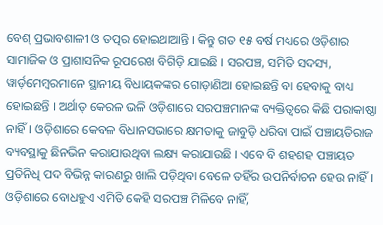ବେଶ୍‍ ପ୍ରଭାବଶାଳୀ ଓ ତତ୍ପର ହୋଇଥାଆନ୍ତି । କିନ୍ତୁ ଗତ ୧୫ ବର୍ଷ ମଧ୍ୟରେ ଓଡ଼ିଶାର ସାମାଜିକ ଓ ପ୍ରାଶାସନିକ ରୂପରେଖ ବିଗିଡ଼ି ଯାଇଛି । ସରପଞ୍ଚ, ସମିତି ସଦସ୍ୟ, ୱାର୍ଡ଼ମେମ୍ବରମାନେ ସ୍ଥାନୀୟ ବିଧାୟକଙ୍କର ଗୋଡ଼ାଣିଆ ହୋଇଛନ୍ତି ବା ହେବାକୁ ବାଧ୍ୟ ହୋଇଛନ୍ତି । ଅର୍ଥାତ୍‍ କେରଳ ଭଳି ଓଡ଼ିଶାରେ ସରପଞ୍ଚମାନଙ୍କ ବ୍ୟକ୍ତିତ୍ୱରେ କିଛି ପରାକାଷ୍ଠା ନାହିଁ। ଓଡ଼ିଶାରେ କେବଳ ବିଧାନସଭାରେ କ୍ଷମତାକୁ ଜାବୁଡ଼ି ଧରିବା ପାଇଁ ପଞ୍ଚାୟତିରାଜ ବ୍ୟବସ୍ଥାକୁ ଛିନଭିନ କରାଯାଉଥିବା ଲକ୍ଷ୍ୟ କରାଯାଉଛି । ଏବେ ବି ଶହଶହ ପଞ୍ଚାୟତ ପ୍ରତିନିଧି ପଦ ବିଭିନ୍ନ କାରଣରୁ ଖାଲି ପଡ଼ିଥିବା ବେଳେ ତହିଁର ଉପନିର୍ବାଚନ ହେଉ ନାହିଁ । ଓଡ଼ିଶାରେ ବୋଧହୁଏ ଏମିତି କେହି ସରପଞ୍ଚ ମିଳିବେ ନାହିଁ,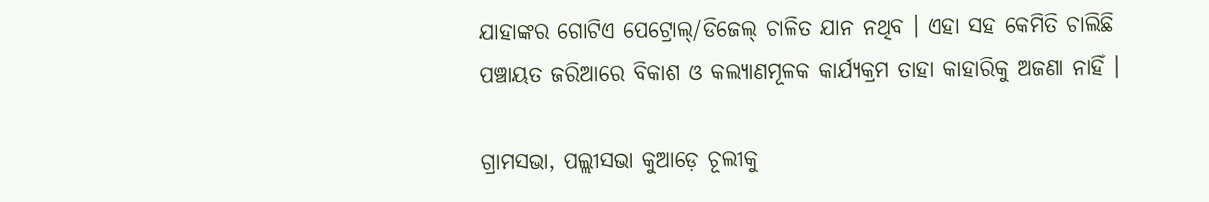ଯାହାଙ୍କର ଗୋଟିଏ ପେଟ୍ରୋଲ୍‍/ଡିଜେଲ୍‍ ଚାଳିତ ଯାନ ନଥିବ । ଏହା ସହ କେମିତି ଚାଲିଛି ପଞ୍ଚାୟତ ଜରିଆରେ ବିକାଶ ଓ କଲ୍ୟାଣମୂଳକ କାର୍ଯ୍ୟକ୍ରମ ତାହା କାହାରିକୁ ଅଜଣା ନାହିଁ ।

ଗ୍ରାମସଭା, ପଲ୍ଲୀସଭା କୁଆଡ଼େ ଚୂଲୀକୁ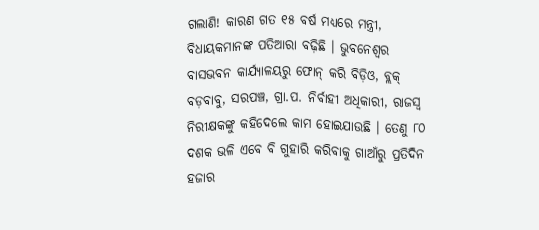ଗଲାଣି! କାରଣ ଗତ ୧୫ ବର୍ଷ ମଧ୍ୟରେ ମନ୍ତ୍ରୀ, ବିଧାୟକମାନଙ୍କ ପତିଆରା ବଢ଼ିଛି । ଭୁବନେଶ୍ୱର ବାସଭବନ କାର୍ଯ୍ୟାଳୟରୁ ଫୋନ୍‍ କରି ବିଡ଼ିଓ, ବ୍ଲକ୍‍ ବଡ଼ବାବୁ, ସରପଞ୍ଚ, ଗ୍ରା.ପ. ନିର୍ବାହୀ ଅଧିକାରୀ, ରାଜସ୍ୱ ନିରୀକ୍ଷକଙ୍କୁ କହିଦେଲେ କାମ ହୋଇଯାଉଛି । ତେଣୁ ୮୦ ଦଶକ ଭଳି ଏବେ ବି ଗୁହାରି କରିବାକୁ ଗାଆଁରୁ ପ୍ରତିଦିନ ହଜାର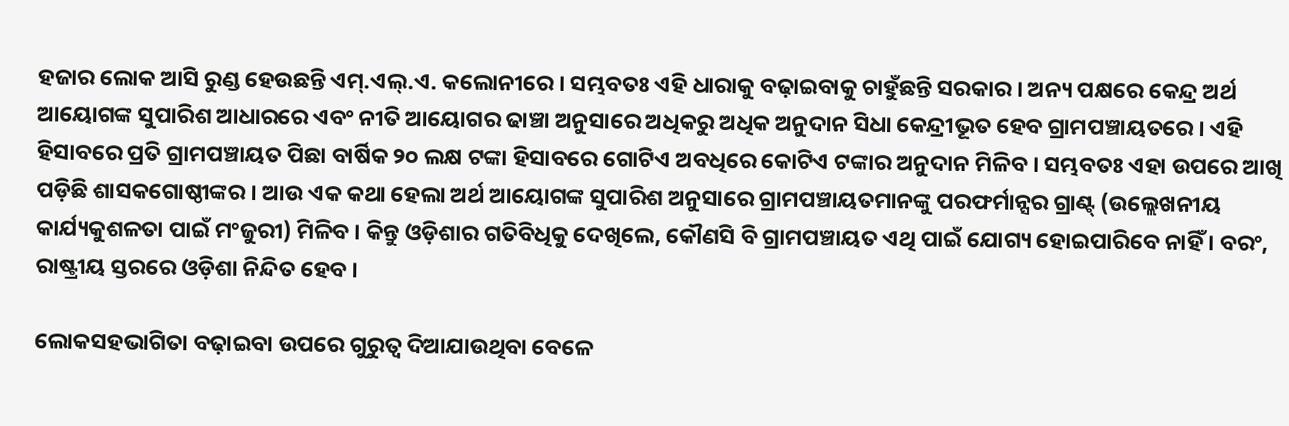ହଜାର ଲୋକ ଆସି ରୁଣ୍ଡ ହେଉଛନ୍ତି ଏମ୍‍.ଏଲ୍‍.ଏ. କଲୋନୀରେ । ସମ୍ଭବତଃ ଏହି ଧାରାକୁ ବଢ଼ାଇବାକୁ ଚାହୁଁଛନ୍ତି ସରକାର । ଅନ୍ୟ ପକ୍ଷରେ କେନ୍ଦ୍ର ଅର୍ଥ ଆୟୋଗଙ୍କ ସୁପାରିଶ ଆଧାରରେ ଏବଂ ନୀତି ଆୟୋଗର ଢାଞ୍ଚା ଅନୁସାରେ ଅଧିକରୁ ଅଧିକ ଅନୁଦାନ ସିଧା କେନ୍ଦ୍ରୀଭୂତ ହେବ ଗ୍ରାମପଞ୍ଚାୟତରେ । ଏହି ହିସାବରେ ପ୍ରତି ଗ୍ରାମପଞ୍ଚାୟତ ପିଛା ବାର୍ଷିକ ୨୦ ଲକ୍ଷ ଟଙ୍କା ହିସାବରେ ଗୋଟିଏ ଅବଧିରେ କୋଟିଏ ଟଙ୍କାର ଅନୁଦାନ ମିଳିବ । ସମ୍ଭବତଃ ଏହା ଉପରେ ଆଖି ପଡ଼ିଛି ଶାସକଗୋଷ୍ଠୀଙ୍କର । ଆଉ ଏକ କଥା ହେଲା ଅର୍ଥ ଆୟୋଗଙ୍କ ସୁପାରିଶ ଅନୁସାରେ ଗ୍ରାମପଞ୍ଚାୟତମାନଙ୍କୁ ପରଫର୍ମାନ୍ସର ଗ୍ରାଣ୍ଟ୍‍ (ଉଲ୍ଲେଖନୀୟ କାର୍ଯ୍ୟକୁଶଳତା ପାଇଁ ମଂଜୁରୀ) ମିଳିବ । କିନ୍ତୁ ଓଡ଼ିଶାର ଗତିବିଧିକୁ ଦେଖିଲେ, କୌଣସି ବି ଗ୍ରାମପଞ୍ଚାୟତ ଏଥି ପାଇଁ ଯୋଗ୍ୟ ହୋଇପାରିବେ ନାହିଁ । ବରଂ, ରାଷ୍ଟ୍ରୀୟ ସ୍ତରରେ ଓଡ଼ିଶା ନିନ୍ଦିତ ହେବ ।

ଲୋକସହଭାଗିତା ବଢ଼ାଇବା ଉପରେ ଗୁରୁତ୍ୱ ଦିଆଯାଉଥିବା ବେଳେ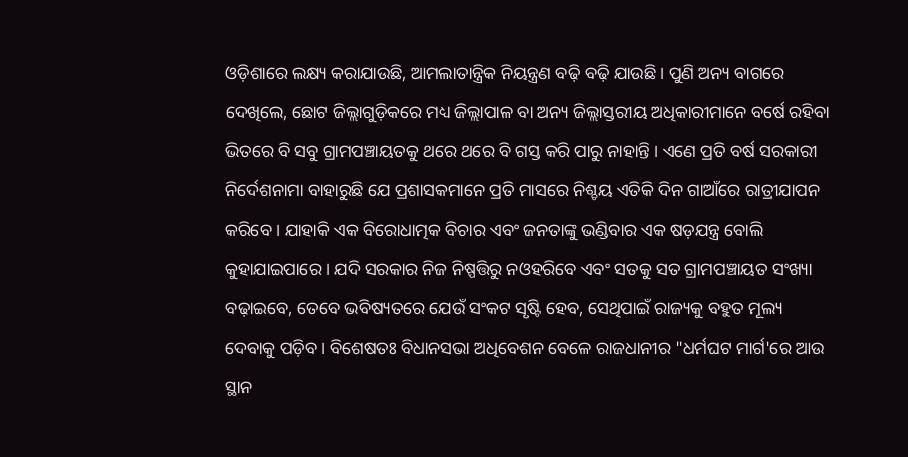ଓଡ଼ିଶାରେ ଲକ୍ଷ୍ୟ କରାଯାଉଛି, ଆମଲାତାନ୍ତ୍ରିକ ନିୟନ୍ତ୍ରଣ ବଢ଼ି ବଢ଼ି ଯାଉଛି । ପୁଣି ଅନ୍ୟ ବାଗରେ ଦେଖିଲେ, ଛୋଟ ଜିଲ୍ଲାଗୁଡ଼ିକରେ ମଧ୍ୟ ଜିଲ୍ଲାପାଳ ବା ଅନ୍ୟ ଜିଲ୍ଲାସ୍ତରୀୟ ଅଧିକାରୀମାନେ ବର୍ଷେ ରହିବା ଭିତରେ ବି ସବୁ ଗ୍ରାମପଞ୍ଚାୟତକୁ ଥରେ ଥରେ ବି ଗସ୍ତ କରି ପାରୁ ନାହାନ୍ତି । ଏଣେ ପ୍ରତି ବର୍ଷ ସରକାରୀ ନିର୍ଦେଶନାମା ବାହାରୁଛି ଯେ ପ୍ରଶାସକମାନେ ପ୍ରତି ମାସରେ ନିଶ୍ଚୟ ଏତିକି ଦିନ ଗାଆଁରେ ରାତ୍ରୀଯାପନ କରିବେ । ଯାହାକି ଏକ ବିରୋଧାତ୍ମକ ବିଚାର ଏବଂ ଜନତାଙ୍କୁ ଭଣ୍ଡିବାର ଏକ ଷଡ଼ଯନ୍ତ୍ର ବୋଲି କୁହାଯାଇପାରେ । ଯଦି ସରକାର ନିଜ ନିଷ୍ପତ୍ତିରୁ ନଓହରିବେ ଏବଂ ସତକୁ ସତ ଗ୍ରାମପଞ୍ଚାୟତ ସଂଖ୍ୟା ବଢ଼ାଇବେ, ତେବେ ଭବିଷ୍ୟତରେ ଯେଉଁ ସଂକଟ ସୃଷ୍ଟି ହେବ, ସେଥିପାଇଁ ରାଜ୍ୟକୁ ବହୁତ ମୂଲ୍ୟ ଦେବାକୁ ପଡ଼ିବ । ବିଶେଷତଃ ବିଧାନସଭା ଅଧିବେଶନ ବେଳେ ରାଜଧାନୀର "ଧର୍ମଘଟ ମାର୍ଗ'ରେ ଆଉ ସ୍ଥାନ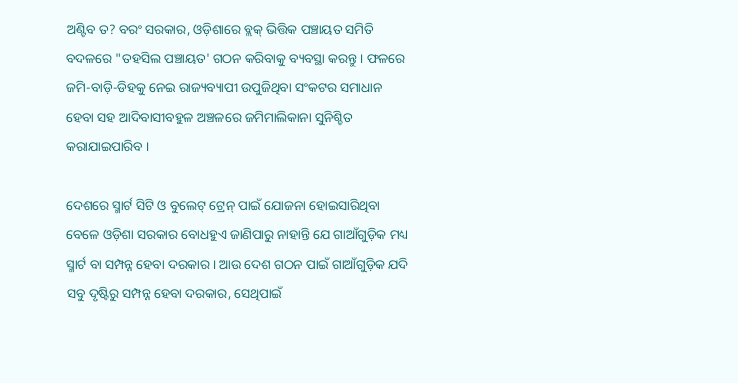ଅଣ୍ଟିବ ତ? ବରଂ ସରକାର, ଓଡ଼ିଶାରେ ବ୍ଲକ୍‍ ଭିତ୍ତିକ ପଞ୍ଚାୟତ ସମିତି ବଦଳରେ "ତହସିଲ ପଞ୍ଚାୟତ' ଗଠନ କରିବାକୁ ବ୍ୟବସ୍ଥା କରନ୍ତୁ । ଫଳରେ ଜମି-ବାଡ଼ି-ଡିହକୁ ନେଇ ରାଜ୍ୟବ୍ୟାପୀ ଉପୁଜିଥିବା ସଂକଟର ସମାଧାନ ହେବା ସହ ଆଦିବାସୀବହୁଳ ଅଞ୍ଚଳରେ ଜମିମାଲିକାନା ସୁନିଶ୍ଚିତ କରାଯାଇପାରିବ ।

ଦେଶରେ ସ୍ମାର୍ଟ ସିଟି ଓ ବୁଲେଟ୍‍ ଟ୍ରେନ୍‍ ପାଇଁ ଯୋଜନା ହୋଇସାରିଥିବା ବେଳେ ଓଡ଼ିଶା ସରକାର ବୋଧହୁଏ ଜାଣିପାରୁ ନାହାନ୍ତି ଯେ ଗାଆଁଗୁଡ଼ିକ ମଧ୍ୟ ସ୍ମାର୍ଟ ବା ସମ୍ପନ୍ନ ହେବା ଦରକାର । ଆଉ ଦେଶ ଗଠନ ପାଇଁ ଗାଆଁଗୁଡ଼ିକ ଯଦି ସବୁ ଦୃଷ୍ଟିରୁ ସମ୍ପନ୍ନ ହେବା ଦରକାର, ସେଥିପାଇଁ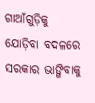ଗାଆଁଗୁଡ଼ିକୁ ଯୋଡ଼ିବା ବଦଳରେ ସରକାର ଭାଙ୍ଗିବାକୁ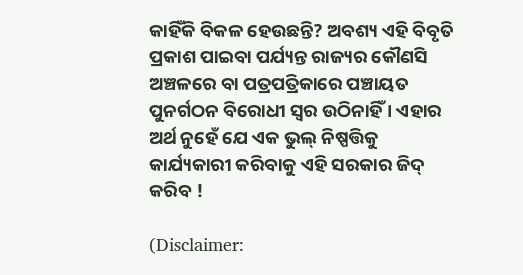କାହିଁକି ବିକଳ ହେଉଛନ୍ତି? ଅବଶ୍ୟ ଏହି ବିବୃତି ପ୍ରକାଶ ପାଇବା ପର୍ଯ୍ୟନ୍ତ ରାଜ୍ୟର କୌଣସି ଅଞ୍ଚଳରେ ବା ପତ୍ରପତ୍ରିକାରେ ପଞ୍ଚାୟତ ପୁନର୍ଗଠନ ବିରୋଧୀ ସ୍ୱର ଉଠିନାହିଁ । ଏହାର ଅର୍ଥ ନୁହେଁ ଯେ ଏକ ଭୁଲ୍‍ ନିଷ୍ପତ୍ତିକୁ କାର୍ଯ୍ୟକାରୀ କରିବାକୁ ଏହି ସରକାର ଜିଦ୍‍ କରିବ !

(Disclaimer: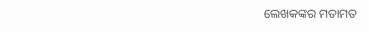ଲେଖକଙ୍କର ମତାମତ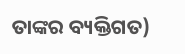ତାଙ୍କର ବ୍ୟକ୍ତିଗତ)